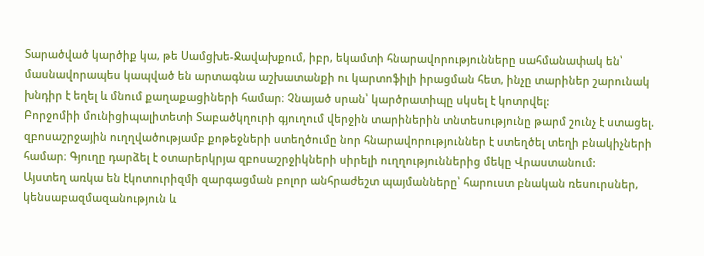Տարածված կարծիք կա, թե Սամցխե-Ջավախքում, իբր, եկամտի հնարավորությունները սահմանափակ են՝ մասնավորապես կապված են արտագնա աշխատանքի ու կարտոֆիլի իրացման հետ, ինչը տարիներ շարունակ խնդիր է եղել և մնում քաղաքացիների համար։ Չնայած սրան՝ կարծրատիպը սկսել է կոտրվել:
Բորջոմիի մունիցիպալիտետի Տաբածկղուրի գյուղում վերջին տարիներին տնտեսությունը թարմ շունչ է ստացել. զբոսաշրջային ուղղվածությամբ քոթեջների ստեղծումը նոր հնարավորություններ է ստեղծել տեղի բնակիչների համար։ Գյուղը դարձել է օտարերկրյա զբոսաշրջիկների սիրելի ուղղություններից մեկը Վրաստանում:
Այստեղ առկա են էկոտուրիզմի զարգացման բոլոր անհրաժեշտ պայմանները՝ հարուստ բնական ռեսուրսներ, կենսաբազմազանություն և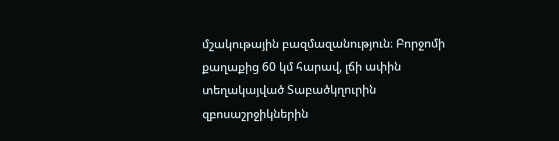մշակութային բազմազանություն։ Բորջոմի քաղաքից 60 կմ հարավ, լճի ափին տեղակայված Տաբածկղուրին զբոսաշրջիկներին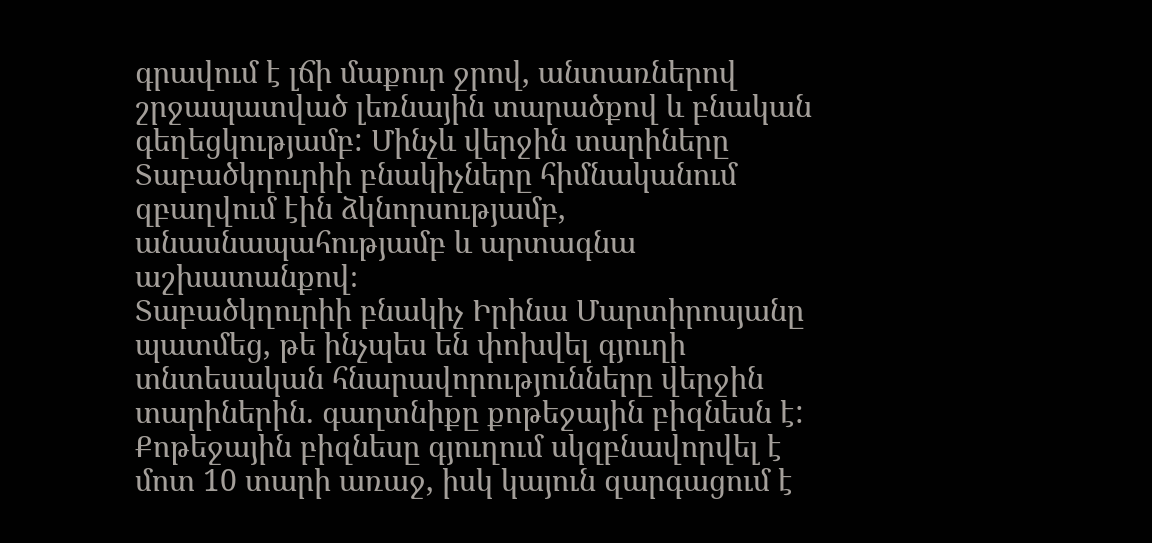գրավում է լճի մաքուր ջրով, անտառներով շրջապատված լեռնային տարածքով և բնական գեղեցկությամբ: Մինչև վերջին տարիները Տաբածկղուրիի բնակիչները հիմնականում զբաղվում էին ձկնորսությամբ, անասնապահությամբ և արտագնա աշխատանքով։
Տաբածկղուրիի բնակիչ Իրինա Մարտիրոսյանը պատմեց, թե ինչպես են փոխվել գյուղի տնտեսական հնարավորությունները վերջին տարիներին. գաղտնիքը քոթեջային բիզնեսն է: Քոթեջային բիզնեսը գյուղում սկզբնավորվել է մոտ 10 տարի առաջ, իսկ կայուն զարգացում է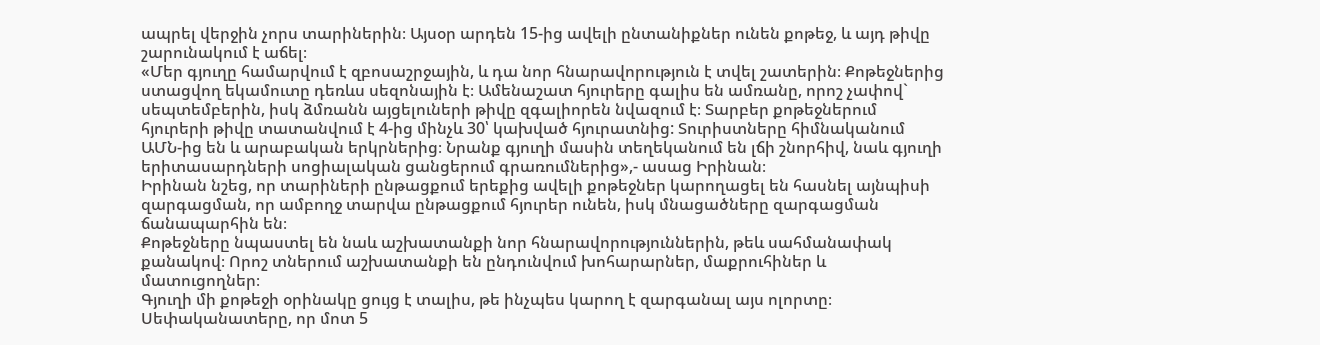ապրել վերջին չորս տարիներին։ Այսօր արդեն 15-ից ավելի ընտանիքներ ունեն քոթեջ, և այդ թիվը շարունակում է աճել։
«Մեր գյուղը համարվում է զբոսաշրջային, և դա նոր հնարավորություն է տվել շատերին։ Քոթեջներից ստացվող եկամուտը դեռևս սեզոնային է։ Ամենաշատ հյուրերը գալիս են ամռանը, որոշ չափով` սեպտեմբերին, իսկ ձմռանն այցելուների թիվը զգալիորեն նվազում է։ Տարբեր քոթեջներում հյուրերի թիվը տատանվում է 4-ից մինչև 30՝ կախված հյուրատնից: Տուրիստները հիմնականում ԱՄՆ-ից են և արաբական երկրներից։ Նրանք գյուղի մասին տեղեկանում են լճի շնորհիվ, նաև գյուղի երիտասարդների սոցիալական ցանցերում գրառումներից»,- ասաց Իրինան։
Իրինան նշեց, որ տարիների ընթացքում երեքից ավելի քոթեջներ կարողացել են հասնել այնպիսի զարգացման, որ ամբողջ տարվա ընթացքում հյուրեր ունեն, իսկ մնացածները զարգացման ճանապարհին են։
Քոթեջները նպաստել են նաև աշխատանքի նոր հնարավորություններին, թեև սահմանափակ քանակով։ Որոշ տներում աշխատանքի են ընդունվում խոհարարներ, մաքրուհիներ և մատուցողներ։
Գյուղի մի քոթեջի օրինակը ցույց է տալիս, թե ինչպես կարող է զարգանալ այս ոլորտը։ Սեփականատերը, որ մոտ 5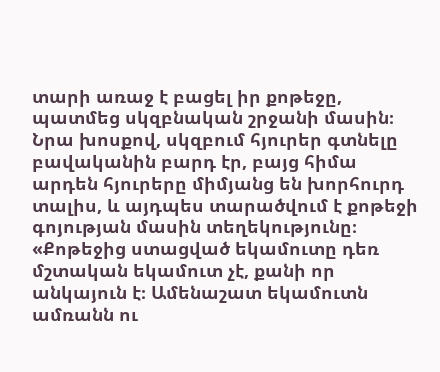տարի առաջ է բացել իր քոթեջը, պատմեց սկզբնական շրջանի մասին։ Նրա խոսքով, սկզբում հյուրեր գտնելը բավականին բարդ էր, բայց հիմա արդեն հյուրերը միմյանց են խորհուրդ տալիս, և այդպես տարածվում է քոթեջի գոյության մասին տեղեկությունը։
«Քոթեջից ստացված եկամուտը դեռ մշտական եկամուտ չէ, քանի որ անկայուն է։ Ամենաշատ եկամուտն ամռանն ու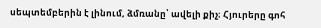սեպտեմբերին է լինում, ձմռանը՝ ավելի քիչ։ Հյուրերը գոհ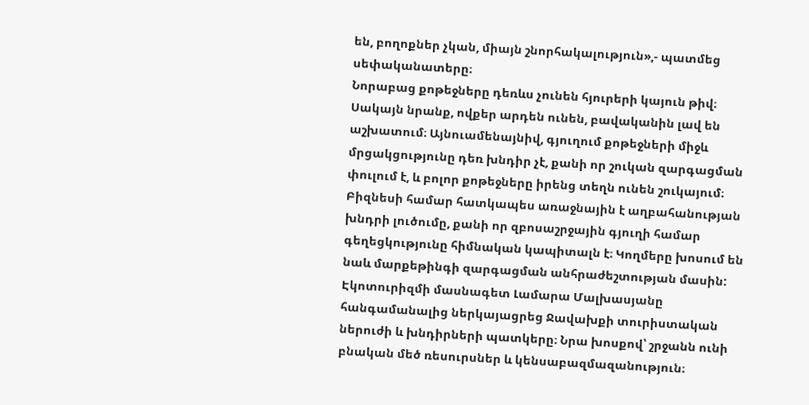են, բողոքներ չկան, միայն շնորհակալություն»,- պատմեց սեփականատերը։
Նորաբաց քոթեջները դեռևս չունեն հյուրերի կայուն թիվ։ Սակայն նրանք, ովքեր արդեն ունեն, բավականին լավ են աշխատում։ Այնուամենայնիվ, գյուղում քոթեջների միջև մրցակցությունը դեռ խնդիր չէ, քանի որ շուկան զարգացման փուլում է, և բոլոր քոթեջները իրենց տեղն ունեն շուկայում։
Բիզնեսի համար հատկապես առաջնային է աղբահանության խնդրի լուծումը, քանի որ զբոսաշրջային գյուղի համար գեղեցկությունը հիմնական կապիտալն է։ Կողմերը խոսում են նաև մարքեթինգի զարգացման անհրաժեշտության մասին:
Էկոտուրիզմի մասնագետ Լամարա Մալխասյանը հանգամանալից ներկայացրեց Ջավախքի տուրիստական ներուժի և խնդիրների պատկերը։ Նրա խոսքով՝ շրջանն ունի բնական մեծ ռեսուրսներ և կենսաբազմազանություն։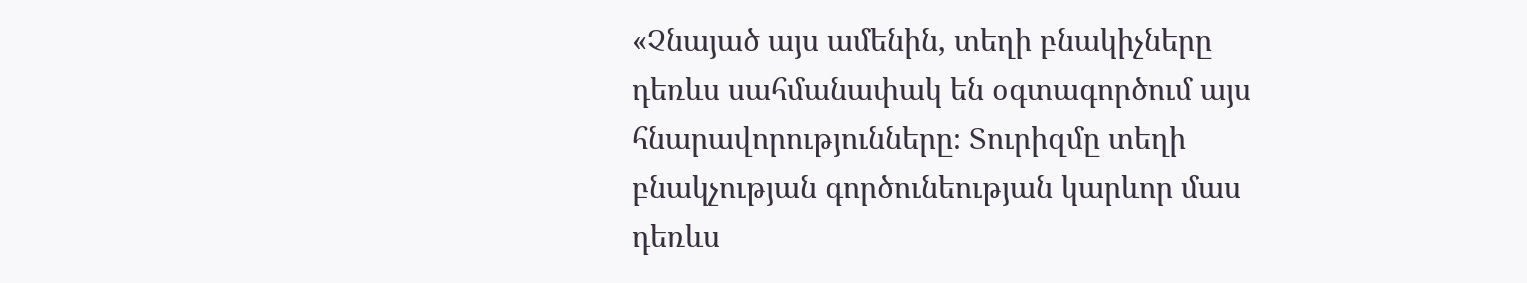«Չնայած այս ամենին, տեղի բնակիչները դեռևս սահմանափակ են օգտագործում այս հնարավորությունները։ Տուրիզմը տեղի բնակչության գործունեության կարևոր մաս դեռևս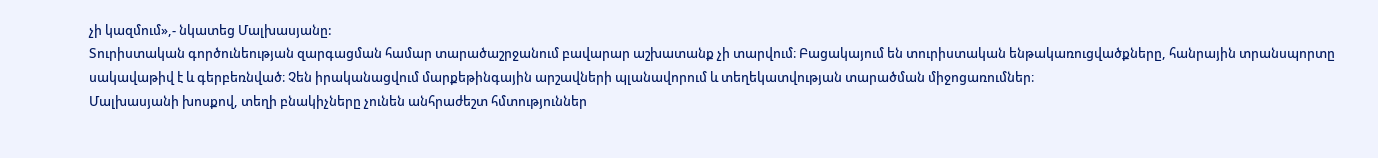չի կազմում»,- նկատեց Մալխասյանը:
Տուրիստական գործունեության զարգացման համար տարածաշրջանում բավարար աշխատանք չի տարվում։ Բացակայում են տուրիստական ենթակառուցվածքները, հանրային տրանսպորտը սակավաթիվ է և գերբեռնված։ Չեն իրականացվում մարքեթինգային արշավների պլանավորում և տեղեկատվության տարածման միջոցառումներ։
Մալխասյանի խոսքով, տեղի բնակիչները չունեն անհրաժեշտ հմտություններ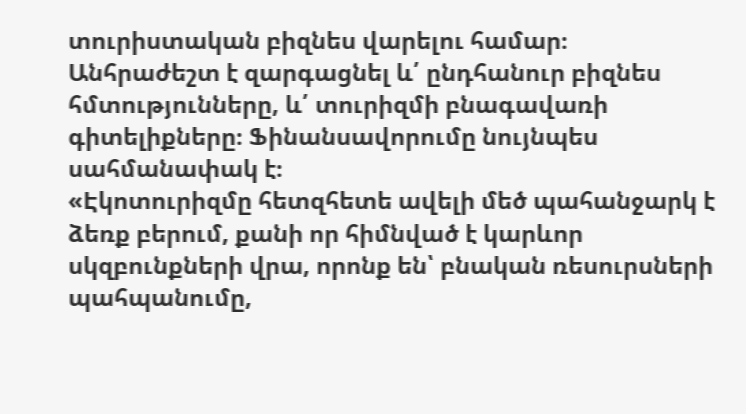տուրիստական բիզնես վարելու համար։ Անհրաժեշտ է զարգացնել և՛ ընդհանուր բիզնես հմտությունները, և՛ տուրիզմի բնագավառի գիտելիքները։ Ֆինանսավորումը նույնպես սահմանափակ է։
«Էկոտուրիզմը հետզհետե ավելի մեծ պահանջարկ է ձեռք բերում, քանի որ հիմնված է կարևոր սկզբունքների վրա, որոնք են՝ բնական ռեսուրսների պահպանումը,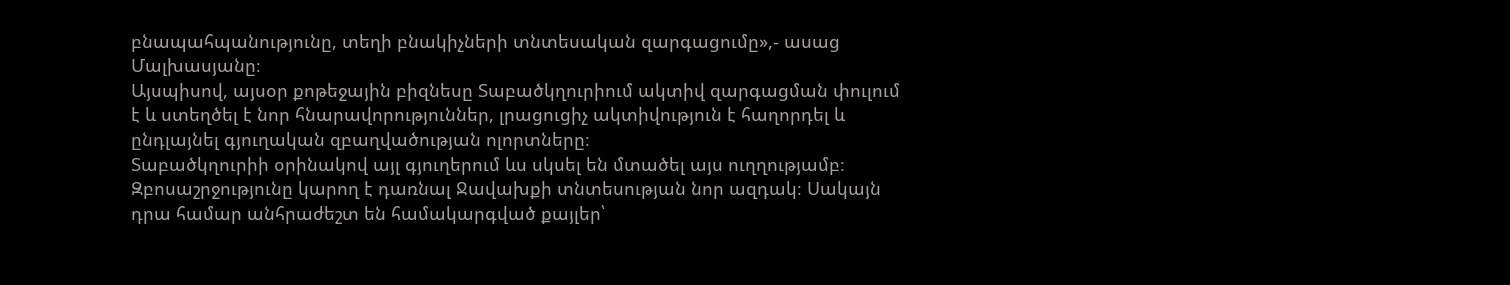բնապահպանությունը, տեղի բնակիչների տնտեսական զարգացումը»,- ասաց Մալխասյանը։
Այսպիսով, այսօր քոթեջային բիզնեսը Տաբածկղուրիում ակտիվ զարգացման փուլում է և ստեղծել է նոր հնարավորություններ, լրացուցիչ ակտիվություն է հաղորդել և ընդլայնել գյուղական զբաղվածության ոլորտները։
Տաբածկղուրիի օրինակով այլ գյուղերում ևս սկսել են մտածել այս ուղղությամբ։ Զբոսաշրջությունը կարող է դառնալ Ջավախքի տնտեսության նոր ազդակ։ Սակայն դրա համար անհրաժեշտ են համակարգված քայլեր՝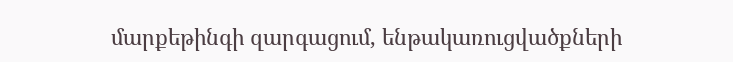մարքեթինգի զարգացում, ենթակառուցվածքների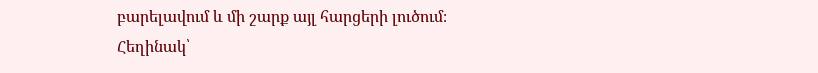բարելավում և մի շարք այլ հարցերի լուծում։
Հեղինակ՝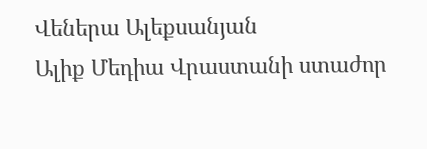Վեներա Ալեքսանյան
Ալիք Մեդիա Վրաստանի ստաժոր